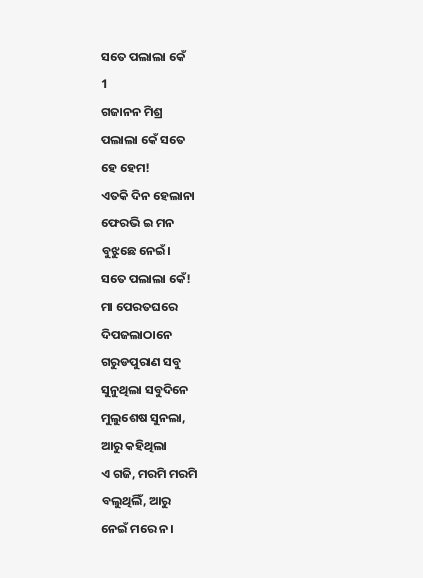ସତେ ପଲାଲା କେଁ
1
ଗଜାନନ ମିଶ୍ର
ପଲାଲା କେଁ ସତେ
ହେ ହେମ!
ଏତକି ଦିନ ହେଲାନା
ଫେରଭି ଇ ମନ
ବୁଝୁଛେ ନେଇଁ।
ସତେ ପଲାଲା କେଁ!
ମା ପେରତଘରେ
ଦିପଜଲାଠାନେ
ଗରୁଡପୁରାଣ ସବୁ
ସୁନୁଥିଲା ସବୁଦିନେ
ମୁଲୁଶେଷ ସୁନଲା,
ଆରୁ କହିଥିଲା
ଏ ଗଜି, ମରମି ମରମି
ବଲୁଥିଲିଁ, ଆରୁ
ନେଇଁ ମରେ ନ।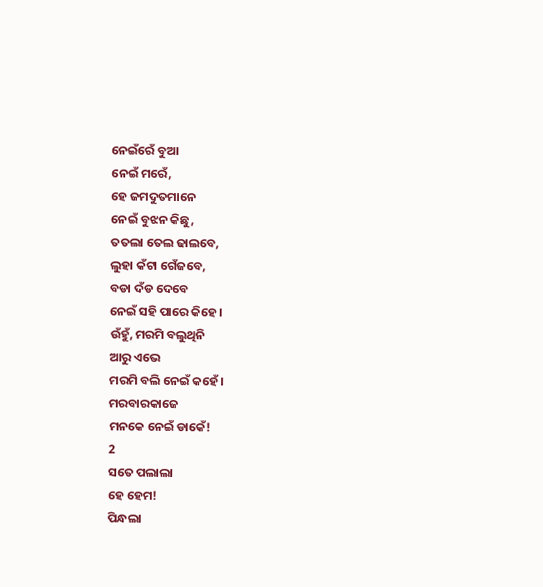ନେଇଁରେଁ ବୁଆ
ନେଇଁ ମରେଁ,
ହେ ଜମଦୁତମାନେ
ନେଇଁ ବୁଝନ କିଛୁ,
ତତଲା ତେଲ ଢାଲବେ,
ଲୁହା କଁଟା ଗେଁଜବେ,
ବଡା ଦଁଡ ଦେବେ
ନେଇଁ ସହି ପାରେ କିହେ।
ଉଁହୁଁ, ମରମି ବଲୁଥିନି
ଆରୁ ଏଭେ
ମରମି ବଲି ନେଇଁ କହେଁ।
ମରବାରକାଜେ
ମନକେ ନେଇଁ ଡାକେଁ!
2
ସତେ ପଲାଲା
ହେ ହେମ!
ପିନ୍ଧଲା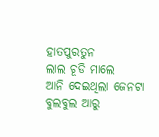ହାତପୁରତୁନ
ଲାଲ ଚୂଡି ମାଲେ
ଆନି ଦେଇଥିଲା ଜେନଟା
ବୁଲବୁଲ ଆରୁ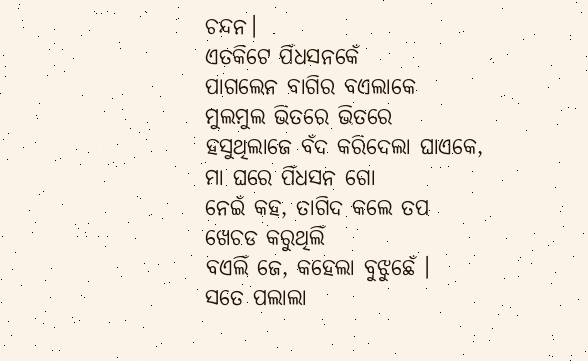ଚନ୍ଦନ।
ଏତକିଟେ ପିଁଧସନକେଁ
ପାଗଲେନ ବାଗିର ବଏଲାକେ
ମୁଲମୁଲ ଭିତରେ ଭିତରେ
ହସୁଥିଲାଜେ ବଁଦ କରିଦେଲା ଘାଏକେ,
ମା ଘରେ ପିଁଧସନ ଗୋ
ନେଇଁ କହ, ତାଗିଦ କଲେ ତପ
ଖେଚଡ କରୁଥିଲିଁ
ବଏଲିଁ ଜେ, କହେଲା ବୁଝୁଛେଁ ।
ସତେ ପଲାଲା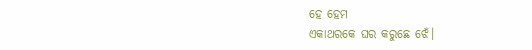ହେ ହେମ
ଏକାଥରକେ ଘର କରୁଛେ ଝେଁ।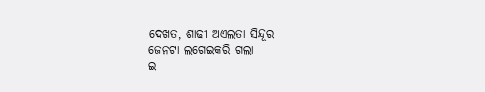ଦେଖତ, ଶାଢୀ ଅଏଲତା ସିନ୍ଦୂର
ଜେନଟା ଲଗେଇକରି ଗଲା
ଇ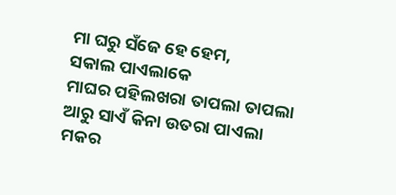ମା ଘରୁ ସଁଜେ ହେ ହେମ,
ସକାଲ ପାଏଲାକେ
ମାଘର ପହିଲଖରା ତାପଲା ତାପଲା
ଆରୁ ସାଏଁ କିନା ଉତରା ପାଏଲା
ମକର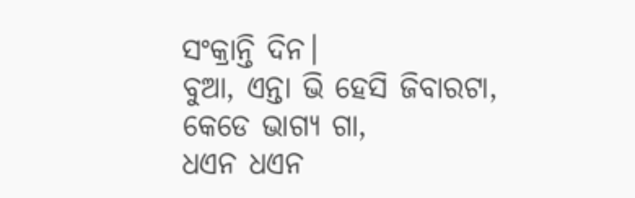ସଂକ୍ରାନ୍ତି ଦିନ।
ବୁଆ, ଏନ୍ତା ଭି ହେସି ଜିବାରଟା,
କେଡେ ଭାଗ୍ୟ ଗା,
ଧଏନ ଧଏନ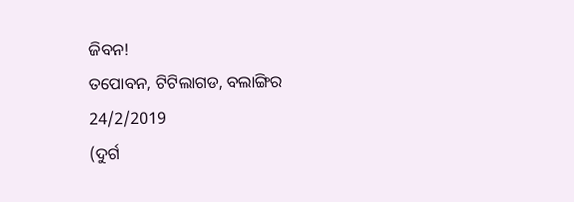ଜିବନ!
ତପୋବନ, ଟିଟିଲାଗଡ, ବଲାଙ୍ଗିର
24/2/2019
(ଦୁର୍ଗ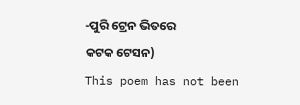-ପୁରି ଟ୍ରେନ ଭିତରେ
କଟକ ଟେସନ)
This poem has not been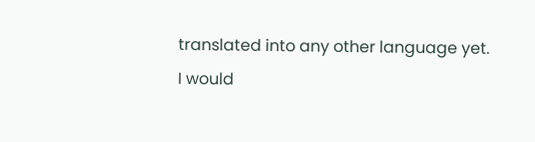translated into any other language yet.
I would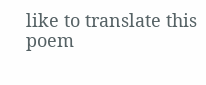like to translate this poem